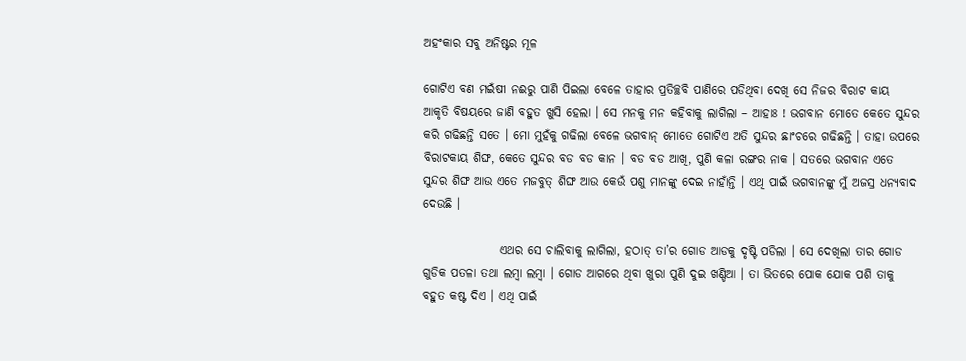ଅହଂକାର ସବୁ ଅନିଷ୍ଟର ମୂଳ

ଗୋଟିଏ ବଣ ମଇଁଷୀ ନଈରୁ ପାଣି ପିଇଲା ବେଳେ ତାହାର ପ୍ରତିଚ୍ଛବି ପାଣିରେ ପଡିଥିବା ଦେଖି ସେ ନିଜର ବିରାଟ କାୟ ଆକୃତି ବିଷୟରେ ଜାଣି ବହୁତ ଖୁସି ହେଲା । ସେ ମନକୁ ମନ କହିବାକୁ ଲାଗିଲା – ଆହାଃ ! ଭଗବାନ ମୋତେ କେତେ ସୁନ୍ଦର କରି ଗଢିଛନ୍ତି ସତେ । ମୋ ମୁହଁକୁ ଗଢିଲା ବେଳେ ଭଗବାନ୍ ମୋତେ ଗୋଟିଏ ଅତି ସୁନ୍ଦର ଛାଂଚରେ ଗଢିଛନ୍ତି । ତାହା ଉପରେ ବିରାଟକାୟ ଶିଙ୍ଘ, କେତେ ସୁନ୍ଦର ବଡ ବଡ କାନ । ବଡ ବଡ ଆଖି, ପୁଣି କଳା ରଙ୍ଗର ନାକ । ସତରେ ଭଗବାନ ଏତେ ସୁନ୍ଦର ଶିଙ୍ଘ ଆଉ ଏତେ ମଜବୁତ୍ ଶିଙ୍ଘ ଆଉ କେଉଁ ପଶୁ ମାନଙ୍କୁ ଦେଇ ନାହାଁନ୍ତି । ଏଥି ପାଇଁ ଭଗବାନଙ୍କୁ ମୁଁ ଅଜସ୍ର ଧନ୍ୟବାଦ ଦେଉଛି ।

                ଏଥର ସେ ଚାଲିବାକୁ ଲାଗିଲା, ହଠାତ୍ ତା’ର ଗୋଡ ଆଡକୁ ଦୃଷ୍ଟି ପଡିଲା । ସେ ଦେଖିଲା ତାର ଗୋଡ ଗୁଡିକ ପତଳା ତଥା ଲମ୍ବା ଲମ୍ବା । ଗୋଡ ଆଗରେ ଥିବା ଖୁରା ପୁଣି ଦୁଇ ଖଣ୍ଡିଆ । ତା ଭିତରେ ପୋକ ଯୋକ ପଶି ତାକୁ ବହୁତ କଷ୍ଟ ଦିଏ । ଏଥି ପାଇଁ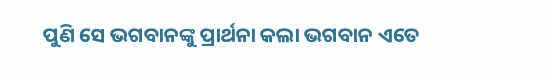ପୁଣି ସେ ଭଗବାନଙ୍କୁ ପ୍ରାର୍ଥନା କଲା ଭଗବାନ ଏତେ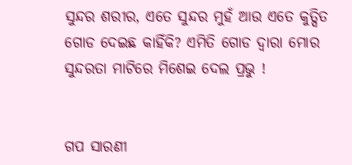ସୁନ୍ଦର ଶରୀର, ଏତେ ସୁନ୍ଦର ମୁହଁ ଆଉ ଏତେ କୁତ୍ସିତ ଗୋଡ ଦେଇଛ କାହିଁକି? ଏମିତି ଗୋଡ ଦ୍ୱାରା ମୋର ସୁନ୍ଦରତା ମାଟିରେ ମିଶେଇ ଦେଲ ପ୍ରଭୁ !


ଗପ ସାରଣୀ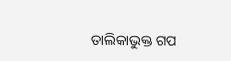ତାଲିକାଭୁକ୍ତ ଗପ